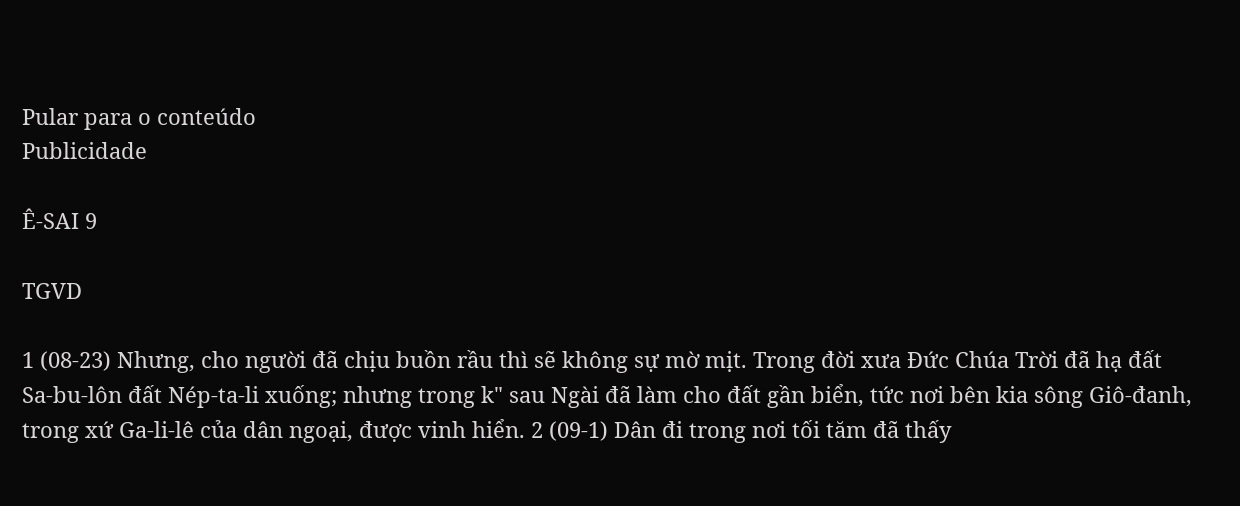Pular para o conteúdo
Publicidade

Ê-SAI 9

TGVD

1 (08-23) Nhưng, cho người đã chịu buồn rầu thì sẽ không sự mờ mịt. Trong đời xưa Đức Chúa Trời đã hạ đất Sa-bu-lôn đất Nép-ta-li xuống; nhưng trong k" sau Ngài đã làm cho đất gần biển, tức nơi bên kia sông Giô-đanh, trong xứ Ga-li-lê của dân ngoại, được vinh hiển. 2 (09-1) Dân đi trong nơi tối tăm đã thấy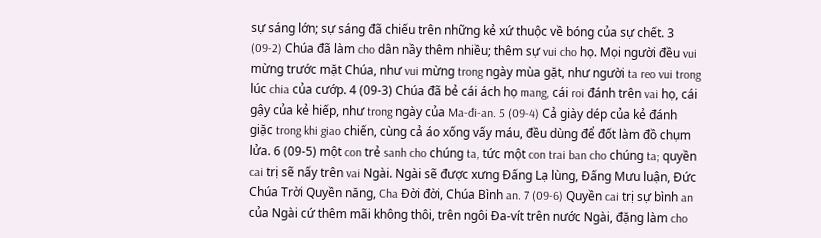sự sáng lớn; sự sáng đã chiếu trên những kẻ xứ thuộc về bóng của sự chết. 3 (09-2) Chúa đã làm cho dân nầy thêm nhiều; thêm sự vui cho họ. Mọi người đều vui mừng trước mặt Chúa, như vui mừng trong ngày mùa gặt, như người ta reo vui trong lúc chia của cướp. 4 (09-3) Chúa đã bẻ cái ách họ mang, cái roi đánh trên vai họ, cái gậy của kẻ hiếp, như trong ngày của Ma-đi-an. 5 (09-4) Cả giày dép của kẻ đánh giặc trong khi giao chiến, cùng cả áo xống vấy máu, đều dùng để đốt làm đồ chụm lửa. 6 (09-5) một con trẻ sanh cho chúng ta, tức một con trai ban cho chúng ta; quyền cai trị sẽ nấy trên vai Ngài. Ngài sẽ được xưng Đấng Lạ lùng, Đấng Mưu luận, Đức Chúa Trời Quyền năng, Cha Đời đời, Chúa Bình an. 7 (09-6) Quyền cai trị sự bình an của Ngài cứ thêm mãi không thôi, trên ngôi Đa-vít trên nước Ngài, đặng làm cho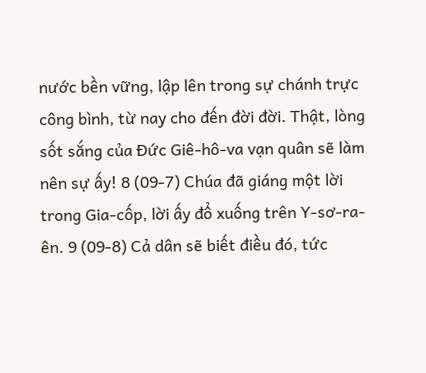nước bền vững, lập lên trong sự chánh trực công bình, từ nay cho đến đời đời. Thật, lòng sốt sắng của Đức Giê-hô-va vạn quân sẽ làm nên sự ấy! 8 (09-7) Chúa đã giáng một lời trong Gia-cốp, lời ấy đổ xuống trên Y-sơ-ra-ên. 9 (09-8) Cả dân sẽ biết điều đó, tức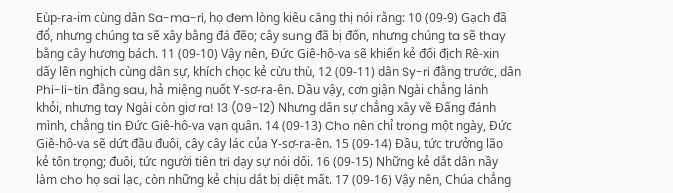Eùp-ra-im cùng dân Sa-ma-ri, họ đem lòng kiêu căng thị nói rằng: 10 (09-9) Gạch đã đổ, nhưng chúng ta sẽ xây bằng đá đẽo; cây sung đã bị đốn, nhưng chúng ta sẽ thay bằng cây hương bách. 11 (09-10) Vậy nên, Đức Giê-hô-va sẽ khiến kẻ đối địch Rê-xin dấy lên nghịch cùng dân sự, khích chọc kẻ cừu thù, 12 (09-11) dân Sy-ri đằng trước, dân Phi-li-tin đằng sau, hả miệng nuốt Y-sơ-ra-ên. Dầu vậy, cơn giận Ngài chẳng lánh khỏi, nhưng tay Ngài còn giơ ra! 13 (09-12) Nhưng dân sự chẳng xây về Đấng đánh mình, chẳng tin Đức Giê-hô-va vạn quân. 14 (09-13) Cho nên chỉ trong một ngày, Đức Giê-hô-va sẽ dứt đầu đuôi, cây cây lác của Y-sơ-ra-ên. 15 (09-14) Đầu, tức trưởng lão kẻ tôn trọng; đuôi, tức người tiên tri dạy sự nói dối. 16 (09-15) Những kẻ dắt dân nầy làm cho họ sai lạc, còn những kẻ chịu dắt bị diệt mất. 17 (09-16) Vậy nên, Chúa chẳng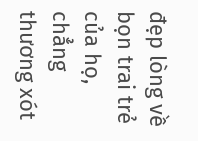đẹp lòng về bọn trai trẻ của họ, chẳng thương xót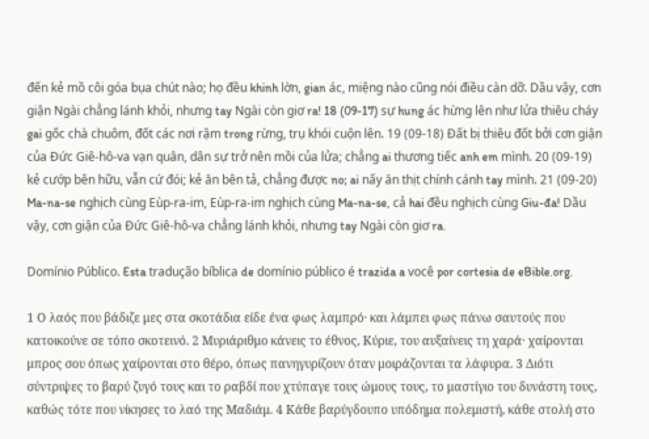đến kẻ mồ côi góa bụa chút nào; họ đều khinh lờn, gian ác, miệng nào cũng nói điều càn dỡ. Dầu vậy, cơn giận Ngài chẳng lánh khỏi, nhưng tay Ngài còn giơ ra! 18 (09-17) sự hung ác hừng lên như lửa thiêu cháy gai gốc chà chuôm, đốt các nơi rậm trong rừng, trụ khói cuộn lên. 19 (09-18) Đất bị thiêu đốt bởi cơn giận của Đức Giê-hô-va vạn quân, dân sự trở nên mồi của lửa; chẳng ai thương tiếc anh em mình. 20 (09-19) kẻ cướp bên hữu, vẫn cứ đói; kẻ ăn bên tả, chẳng được no; ai nấy ăn thịt chính cánh tay mình. 21 (09-20) Ma-na-se nghịch cùng Eùp-ra-im, Eùp-ra-im nghịch cùng Ma-na-se, cả hai đều nghịch cùng Giu-đa! Dầu vậy, cơn giận của Đức Giê-hô-va chẳng lánh khỏi, nhưng tay Ngài còn giơ ra.

Domínio Público. Esta tradução bíblica de domínio público é trazida a você por cortesia de eBible.org.

1 Ο λαός που βάδιζε μες στα σκοτάδια είδε ένα φως λαμπρό· και λάμπει φως πάνω σαυτούς που κατοικούνε σε τόπο σκοτεινό. 2 Μυριάριθμο κάνεις το έθνος, Κύριε, του αυξαίνεις τη χαρά· χαίρονται μπρος σου όπως χαίρονται στο θέρο, όπως πανηγυρίζουν όταν μοιράζονται τα λάφυρα. 3 Διότι σύντριψες το βαρύ ζυγό τους και το ραβδί που χτύπαγε τους ώμους τους, το μαστίγιο του δυνάστη τους, καθώς τότε που νίκησες το λαό της Μαδιάμ. 4 Κάθε βαρύγδουπο υπόδημα πολεμιστή, κάθε στολή στο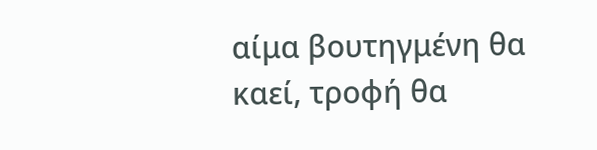αίμα βουτηγμένη θα καεί, τροφή θα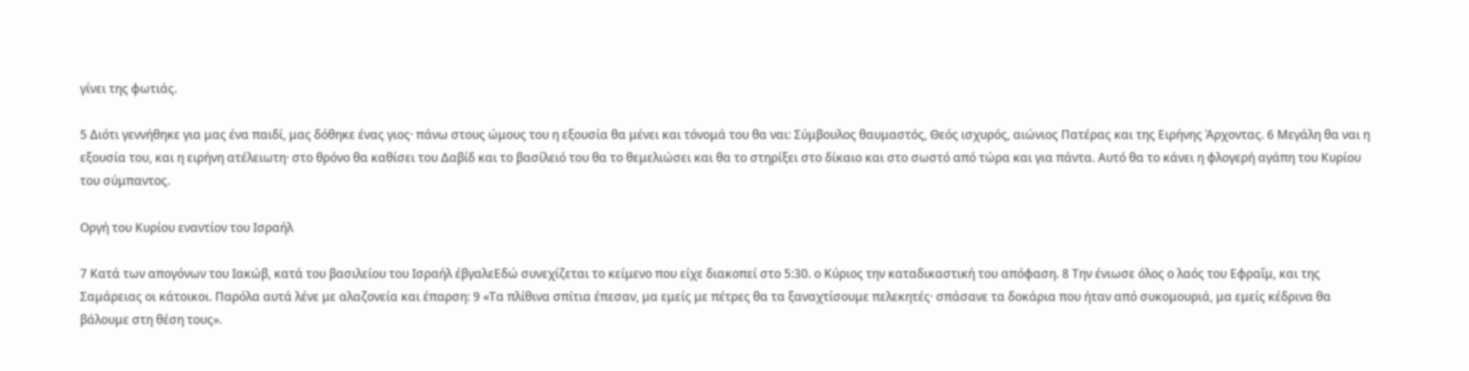γίνει της φωτιάς.

5 Διότι γεννήθηκε για μας ένα παιδί, μας δόθηκε ένας γιος· πάνω στους ώμους του η εξουσία θα μένει και τόνομά του θα ναι: Σύμβουλος θαυμαστός, Θεός ισχυρός, αιώνιος Πατέρας και της Ειρήνης Άρχοντας. 6 Μεγάλη θα ναι η εξουσία του, και η ειρήνη ατέλειωτη· στο θρόνο θα καθίσει του Δαβίδ και το βασίλειό του θα το θεμελιώσει και θα το στηρίξει στο δίκαιο και στο σωστό από τώρα και για πάντα. Αυτό θα το κάνει η φλογερή αγάπη του Κυρίου του σύμπαντος.

Οργή του Κυρίου εναντίον του Ισραήλ

7 Κατά των απογόνων του Ιακώβ, κατά του βασιλείου του Ισραήλ έβγαλεΕδώ συνεχίζεται το κείμενο που είχε διακοπεί στο 5:30. ο Κύριος την καταδικαστική του απόφαση. 8 Την ένιωσε όλος ο λαός του Εφραΐμ, και της Σαμάρειας οι κάτοικοι. Παρόλα αυτά λένε με αλαζονεία και έπαρση: 9 «Τα πλίθινα σπίτια έπεσαν, μα εμείς με πέτρες θα τα ξαναχτίσουμε πελεκητές· σπάσανε τα δοκάρια που ήταν από συκομουριά, μα εμείς κέδρινα θα βάλουμε στη θέση τους».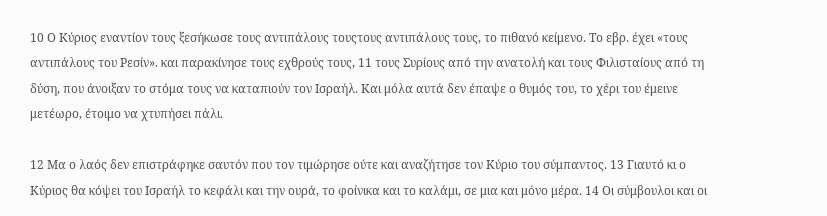10 Ο Κύριος εναντίον τους ξεσήκωσε τους αντιπάλους τουςτους αντιπάλους τους, το πιθανό κείμενο. Το εβρ. έχει «τους αντιπάλους του Ρεσίν». και παρακίνησε τους εχθρούς τους, 11 τους Συρίους από την ανατολή και τους Φιλισταίους από τη δύση, που άνοιξαν το στόμα τους να καταπιούν τον Ισραήλ. Και μόλα αυτά δεν έπαψε ο θυμός του, το χέρι του έμεινε μετέωρο, έτοιμο να χτυπήσει πάλι.

12 Μα ο λαός δεν επιστράφηκε σαυτόν που τον τιμώρησε ούτε και αναζήτησε τον Κύριο του σύμπαντος. 13 Γιαυτό κι ο Κύριος θα κόψει του Ισραήλ το κεφάλι και την ουρά, το φοίνικα και το καλάμι, σε μια και μόνο μέρα. 14 Οι σύμβουλοι και οι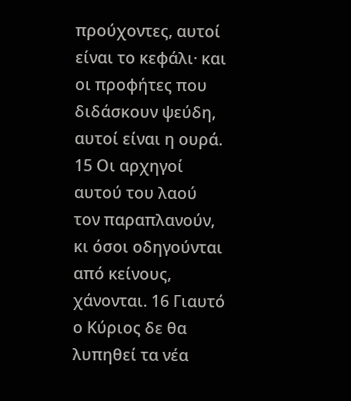προύχοντες, αυτοί είναι το κεφάλι· και οι προφήτες που διδάσκουν ψεύδη, αυτοί είναι η ουρά. 15 Οι αρχηγοί αυτού του λαού τον παραπλανούν, κι όσοι οδηγούνται από κείνους, χάνονται. 16 Γιαυτό ο Κύριος δε θα λυπηθεί τα νέα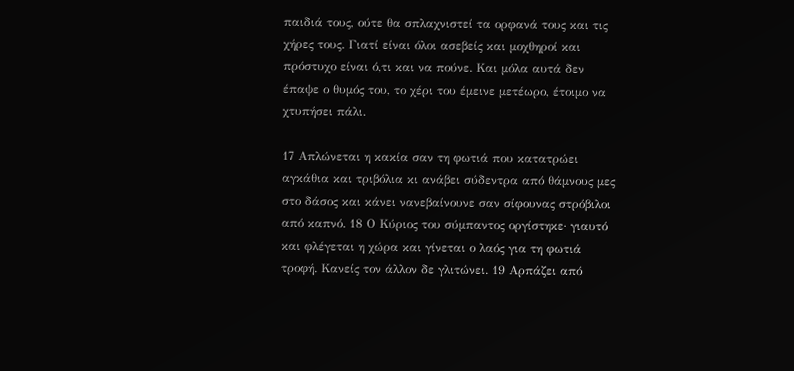παιδιά τους, ούτε θα σπλαχνιστεί τα ορφανά τους και τις χήρες τους. Γιατί είναι όλοι ασεβείς και μοχθηροί και πρόστυχο είναι ό,τι και να πούνε. Και μόλα αυτά δεν έπαψε ο θυμός του, το χέρι του έμεινε μετέωρο, έτοιμο να χτυπήσει πάλι.

17 Απλώνεται η κακία σαν τη φωτιά που κατατρώει αγκάθια και τριβόλια κι ανάβει σύδεντρα από θάμνους μες στο δάσος και κάνει νανεβαίνουνε σαν σίφουνας στρόβιλοι από καπνό. 18 Ο Κύριος του σύμπαντος οργίστηκε· γιαυτό και φλέγεται η χώρα και γίνεται ο λαός για τη φωτιά τροφή. Κανείς τον άλλον δε γλιτώνει. 19 Αρπάζει από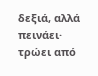δεξιά, αλλά πεινάει· τρώει από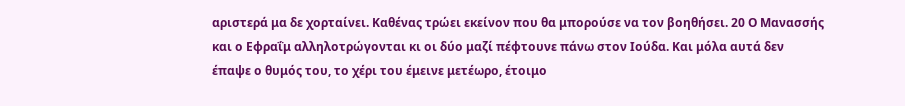αριστερά μα δε χορταίνει. Καθένας τρώει εκείνον που θα μπορούσε να τον βοηθήσει. 20 Ο Μανασσής και ο Εφραΐμ αλληλοτρώγονται κι οι δύο μαζί πέφτουνε πάνω στον Ιούδα. Και μόλα αυτά δεν έπαψε ο θυμός του, το χέρι του έμεινε μετέωρο, έτοιμο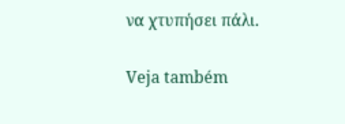να χτυπήσει πάλι.

Veja também